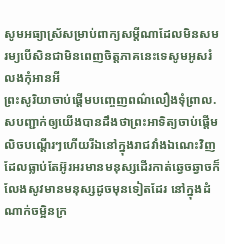សូមអធ្យាស្រ័សម្រាប់ពាក្យសម្តីណាដែលមិនសមរម្យបើសិនជាមិនពេញចិត្តភាគនេះទេសូមអូសរំលងកុំអានអី
ព្រះសូរិយាចាប់ផ្តើមបញ្ចេញពណ៌លឿងទុំព្រាល.សបញ្ជាក់ឲ្យយើងបានដឹងថាព្រះអាទិត្យចាប់ផ្តើមលិចបណ្តើរៗហើយរីឯនៅក្នុងរាជវាំងឯណេះវិញដែលធ្លាប់តែអ៊ូរអរមានមនុស្សដើរកាត់ឆ្វេចឆ្វាចក៏លែងសូវមានមនុស្សដូចមុនទៀតដែរ នៅក្នុងដំណាក់ចម្អិនក្រ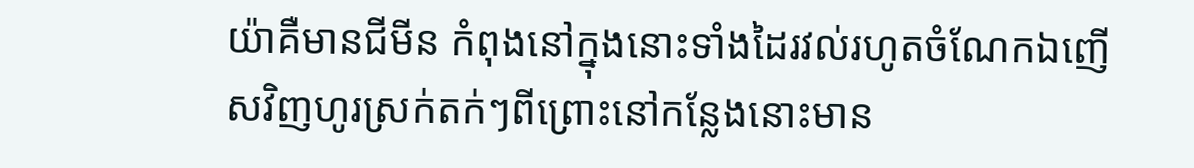យ៉ាគឺមានជីមីន កំពុងនៅក្នុងនោះទាំងដៃរវល់រហូតចំណែកឯញើសវិញហូរស្រក់តក់ៗពីព្រោះនៅកន្លែងនោះមាន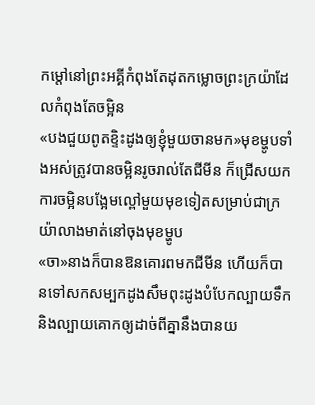កម្តៅនៅព្រះអគ្គីកំពុងតែដុតកម្លោចព្រះក្រយ៉ាដែលកំពុងតែចម្អិន
«បងជួយពូតខ្ទិះដូងឲ្យខ្ញុំមួយចានមក»មុខម្ហូបទាំងអស់ត្រូវបានចម្អិនរូចរាល់តែជីមីន ក៏ជ្រើសយកការចម្អិនបង្អែមល្ពៅមួយមុខទៀតសម្រាប់ជាក្រយ៉ាលាងមាត់នៅចុងមុខម្ហូប
«ចា»នាងក៏បានឱនគោរពមកជីមីន ហើយក៏បានទៅសកសម្បកដូងសឹមពុះដូងបំបែកល្បាយទឹកនិងល្បាយគោកឲ្យដាច់ពីគ្នានឹងបានយ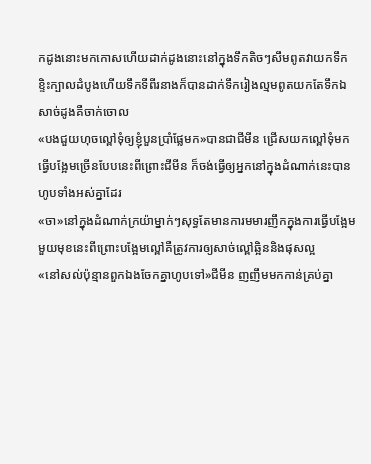កដូងនោះមកកោសហើយដាក់ដូងនោះនៅក្នុងទឹកតិចៗសឹមពូតវាយកទឹកខ្ទិះក្បាលដំបូងហើយទឹកទីពីរនាងក៏បានដាក់ទឹករៀងល្មមពូតយកតែទឹកឯសាច់ដូងគឺចាក់ចោល
«បងជួយហុចល្ពៅទុំឲ្យខ្ញុំបួនប្រាំផ្លែមក»បានជាជីមីន ជ្រើសយកល្ពៅទុំមកធ្វើបង្អែមច្រើនបែបនេះពីព្រោះជីមីន ក៏ចង់ធ្វើឲ្យអ្នកនៅក្នុងដំណាក់នេះបានហូបទាំងអស់គ្នាដែរ
«ចា»នៅក្នុងដំណាក់ក្រយ៉ាម្នាក់ៗសុទ្ធតែមានការមមារញឹកក្នុងការធ្វើបង្អែមមួយមុខនេះពីព្រោះបង្អែមល្ពៅគឺត្រូវការឲ្យសាច់ល្ពៅឆ្អិននិងផុសល្អ
«នៅសល់ប៉ុន្មានពួកឯងចែកគ្នាហូបទៅ»ជីមីន ញញឹមមកកាន់គ្រប់គ្នា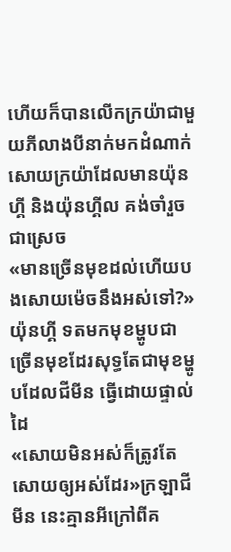ហើយក៏បានលើកក្រយ៉ាជាមួយភីលាងបីនាក់មកដំណាក់សោយក្រយ៉ាដែលមានយ៉ុនហ្គី និងយ៉ុនហ្គីល គង់ចាំរួចជាស្រេច
«មានច្រើនមុខដល់ហើយបងសោយម៉េចនឹងអស់ទៅ?»យ៉ុនហ្គី ទតមកមុខម្ហូបជាច្រើនមុខដែរសុទ្ធតែជាមុខម្ហូបដែលជីមីន ធ្វើដោយផ្ទាល់ដៃ
«សោយមិនអស់ក៏ត្រូវតែសោយឲ្យអស់ដែរ»ក្រឡាជីមីន នេះគ្មានអីក្រៅពីគ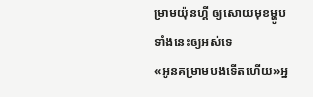ម្រាមយ៉ុនហ្គី ឲ្យសោយមុខម្ហូបទាំងនេះឲ្យអស់ទេ
«អូនគម្រាមបងទើតហើយ»អ្ន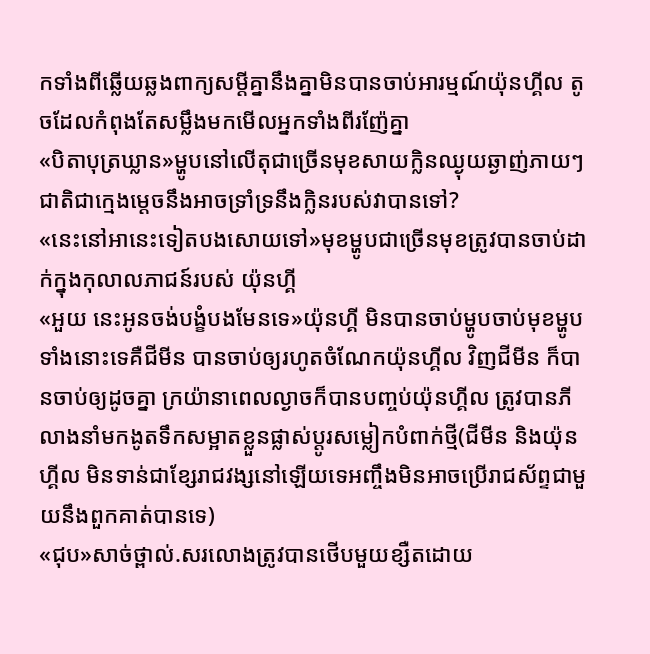កទាំងពីឆ្លើយឆ្លងពាក្យសម្តីគ្នានឹងគ្នាមិនបានចាប់អារម្មណ៍យ៉ុនហ្គីល តូចដែលកំពុងតែសម្លឹងមកមើលអ្នកទាំងពីរញ៉ែគ្នា
«បិតាបុត្រឃ្លាន»ម្ហូបនៅលើតុជាច្រើនមុខសាយក្លិនឈ្ងុយឆ្ងាញ់ភាយៗជាតិជាក្មេងម្តេចនឹងអាចទ្រាំទ្រនឹងក្លិនរបស់វាបានទៅ?
«នេះនៅអានេះទៀតបងសោយទៅ»មុខម្ហូបជាច្រើនមុខត្រូវបានចាប់ដាក់ក្នុងកុលាលភាជន៍របស់ យ៉ុនហ្គី
«អួយ នេះអូនចង់បង្ខំបងមែនទេ»យ៉ុនហ្គី មិនបានចាប់ម្ហូបចាប់មុខម្ហូបទាំងនោះទេគឺជីមីន បានចាប់ឲ្យរហូតចំណែកយ៉ុនហ្គីល វិញជីមីន ក៏បានចាប់ឲ្យដូចគ្នា ក្រយ៉ានាពេលល្ងាចក៏បានបញ្ចប់យ៉ុនហ្គីល ត្រូវបានភីលាងនាំមកងូតទឹកសម្អាតខ្លួនផ្លាស់ប្តូរសម្លៀកបំពាក់ថ្មី(ជីមីន និងយ៉ុនហ្គីល មិនទាន់ជាខ្សែរាជវង្សនៅឡើយទេអញ្ចឹងមិនអាចប្រើរាជស័ព្ទជាមួយនឹងពួកគាត់បានទេ)
«ជុប»សាច់ថ្ពាល់.សរលោងត្រូវបានថើបមួយខ្សឺតដោយ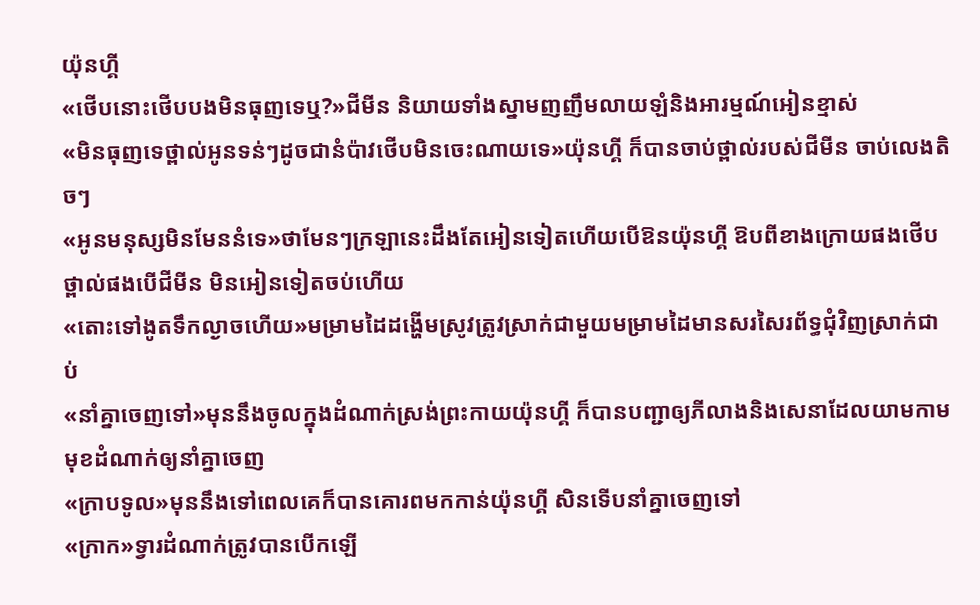យ៉ុនហ្គី
«ថើបនោះថើបបងមិនធុញទេឬ?»ជីមីន និយាយទាំងស្នាមញញឹមលាយឡំនិងអារម្មណ៍អៀនខ្មាស់
«មិនធុញទេថ្ពាល់អូនទន់ៗដូចជានំប៉ាវថើបមិនចេះណាយទេ»យ៉ុនហ្គី ក៏បានចាប់ថ្ពាល់របស់ជីមីន ចាប់លេងតិចៗ
«អូនមនុស្សមិនមែននំទេ»ថាមែនៗក្រឡានេះដឹងតែអៀនទៀតហើយបើឱនយ៉ុនហ្គី ឱបពីខាងក្រោយផងថើបថ្ពាល់ផងបើជីមីន មិនអៀនទៀតចប់ហើយ
«តោះទៅងូតទឹកល្ងាចហើយ»មម្រាមដៃដង្ហើមស្រូវត្រូវស្រាក់ជាមួយមម្រាមដៃមានសរសៃរព័ទ្ធជុំវិញស្រាក់ជាប់
«នាំគ្នាចេញទៅ»មុននឹងចូលក្នុងដំណាក់ស្រង់ព្រះកាយយ៉ុនហ្គី ក៏បានបញ្ជាឲ្យភីលាងនិងសេនាដែលយាមកាមមុខដំណាក់ឲ្យនាំគ្នាចេញ
«ក្រាបទូល»មុននឹងទៅពេលគេក៏បានគោរពមកកាន់យ៉ុនហ្គី សិនទើបនាំគ្នាចេញទៅ
«ក្រាក»ទ្វារដំណាក់ត្រូវបានបើកឡើ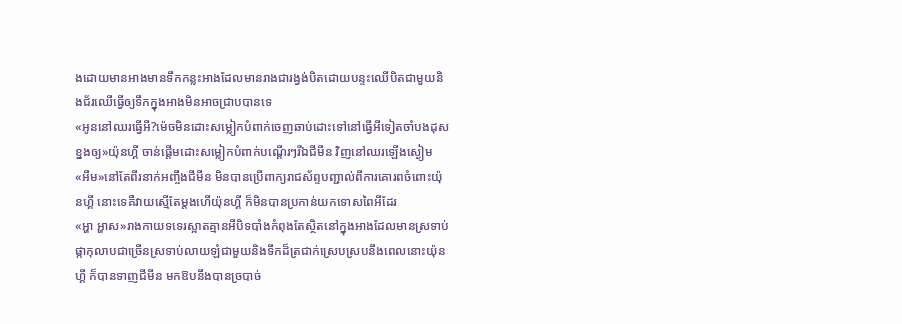ងដោយមានអាងមានទឹកកន្លះអាងដែលមានរាងជារង្វង់បិតដោយបន្ទះឈើបិតជាមួយនិងជ័រឈើធ្វើឲ្យទឹកក្នុងអាងមិនអាចជា្របបានទេ
«អូននៅឈរធ្វើអី?ម៉េចមិនដោះសម្លៀកបំពាក់ចេញឆាប់ដោះទៅនៅធ្វើអីទៀតចាំបងដុសខ្នងឲ្យ»យ៉ុនហ្គី ចាន់ផ្តើមដោះសម្លៀកបំពាក់បណ្តើរៗរីឯជីមីន វិញនៅឈរឡើងស្ងៀម
«អឹម»នៅតែពីរនាក់អញ្ចឹងជីមីន មិនបានប្រើពាក្យរាជស័ព្ទបញ្ជាល់ពីការគោរពចំពោះយ៉ុនហ្គី នោះទេគឺវាយស្មើតែម្តងហើយ៉ុនហ្គី ក៏មិនបានប្រកាន់យកទោសពៃអីដែរ
«អ្ហា អ្ហាស»រាងកាយទទេរស្អាតគ្មានអីបិទបាំងកំពុងតែស្ថិតនៅក្នុងអាងដែលមានស្រទាប់ផ្កាកុលាបជាច្រើនស្រទាប់លាយឡំជាមួយនិងទឹកដ៏ត្រជាក់ស្រេបស្របនឹងពេលនោះយ៉ុនហ្គី ក៏បានទាញជីមីន មកឱបនឹងបានច្របាច់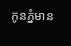កូនភ្នំមាន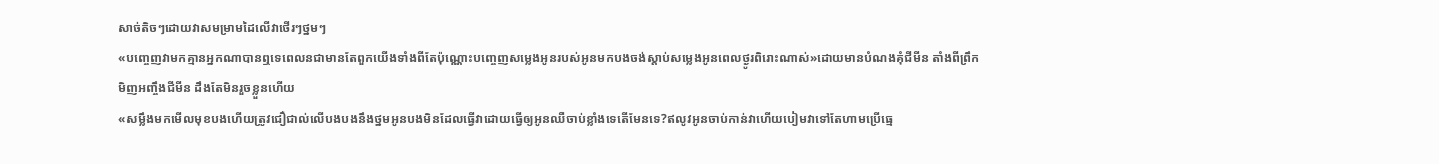សាច់តិចៗដោយវាសមម្រាមដៃលើវាថើរៗថ្នមៗ
«បញ្ចេញវាមកគ្មានអ្នកណាបានឮទេពេលនជាមានតែពួកយើងទាំងពីតែប៉ុណ្ណោះបញ្ចេញសម្លេងអូនរបស់អូនមកបងចង់ស្តាប់សម្លេងអូនពេលថ្ងូរពិរោះណាស់»ដោយមានបំណងគុំជីមីន តាំងពីព្រឹកមិញអញ្ចឹងជីមីន ដឹងតែមិនរួចខ្លួនហើយ
«សម្លឹងមកមើលមុខបងហើយត្រូវជឿជាល់លើបងបងនឹងថ្នមអូនបងមិនដែលធ្វើវាដោយធ្វើឲ្យអូនឈឺចាប់ខ្លាំងទេតើមែនទេ?ឥលូវអូនចាប់កាន់វាហើយបៀមវាទៅតែហាមប្រើធ្មេ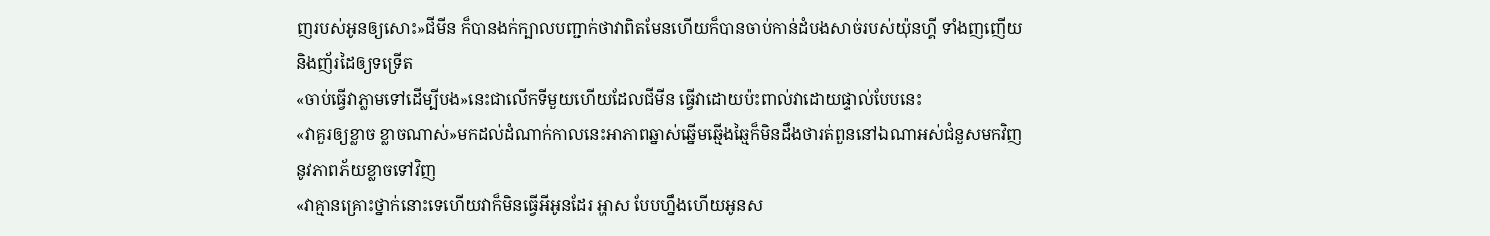ញរបស់អូនឲ្យសោះ»ជីមីន ក៏បានងក់ក្បាលបញ្ជាក់ថាវាពិតមែនហើយក៏បានចាប់កាន់ដំបងសាច់របស់យ៉ុនហ្គី ទាំងញញើយនិងញ័រដៃឲ្យទទ្រើត
«ចាប់ធ្វើវាភ្លាមទៅដើម្បីបង»នេះជាលើកទីមួយហើយដែលជីមីន ធ្វើវាដោយប៉ះពាល់វាដោយផ្ទាល់បែបនេះ
«វាគួរឲ្យខ្លាច ខ្លាចណាស់»មកដល់ដំណាក់កាលនេះអាភាពឆ្នាស់ឆ្នើមឆ្មើងឆ្មៃក៏មិនដឹងថារត់ពួននៅឯណាអស់ជំនួសមកវិញនូវភាពភ័យខ្លាចទៅវិញ
«វាគ្មានគ្រោះថ្នាក់នោះទេហើយវាក៏មិនធ្វើអីអូនដែរ អ្ហាស បែបហ្នឹងហើយអូនស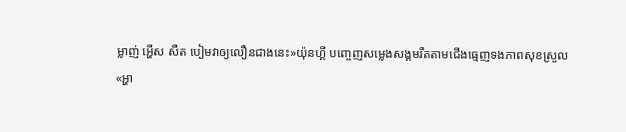ម្លាញ់ អ្ហើស សឺត បៀមវាឲ្យលឿនជាងនេះ»យ៉ុនហ្គី បញ្ចេញសម្លេងសង្គមរឺតតាមជើងធ្មេញទងភាពសុខស្រួល
«អ្ហា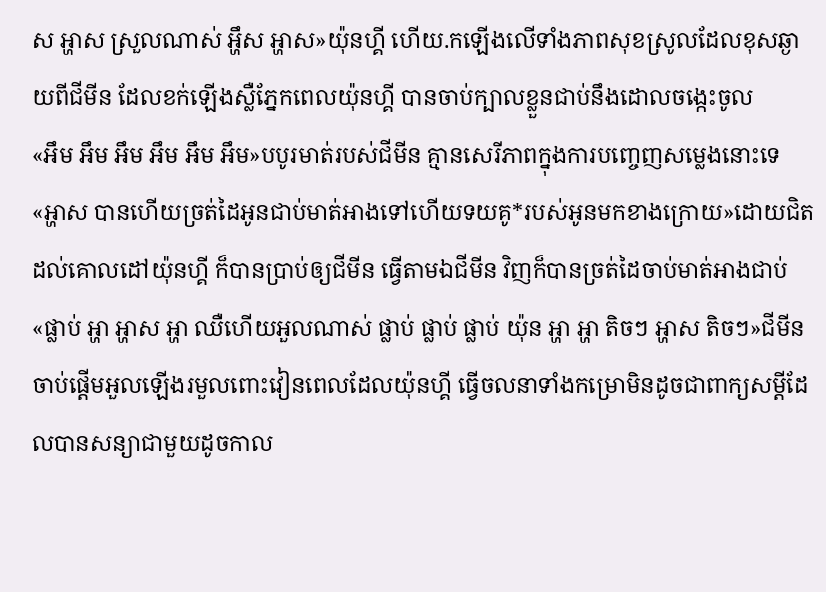ស អ្ហាស ស្រួលណាស់ អ្ហឹស អ្ហាស»យ៉ុនហ្គី ហើយ.កឡើងលើទាំងភាពសុខស្រូលដែលខុសឆ្ងាយពីជីមីន ដែលខក់ឡើងស្លឺភ្នែកពេលយ៉ុនហ្គី បានចាប់ក្បាលខ្លួនជាប់នឹងដោលចង្កេះចូល
«អឹម អឹម អឹម អឹម អឹម អឹម»បបូរមាត់របស់ជីមីន គ្មានសេរីភាពក្នុងការបញ្ចេញសម្លេងនោះទេ
«អ្ហាស បានហើយច្រត់ដៃអូនជាប់មាត់អាងទៅហើយទយគូ*របស់អូនមកខាងក្រោយ»ដោយជិតដល់គោលដៅយ៉ុនហ្គី ក៏បានប្រាប់ឲ្យជីមីន ធ្វើតាមឯជីមីន វិញក៏បានច្រត់ដៃចាប់មាត់អាងជាប់
«ផ្លាប់ អ្ហា អ្ហាស អ្ហា ឈឺហើយអួលណាស់ ផ្លាប់ ផ្លាប់ ផ្លាប់ យ៉ុន អ្ហា អ្ហា តិចៗ អ្ហាស តិចៗ»ជីមីន ចាប់ផ្តើមអួលឡើងរមួលពោះវៀនពេលដែលយ៉ុនហ្គី ធ្វើចលនាទាំងកម្រោមិនដូចជាពាក្យសម្តីដែលបានសន្យាជាមួយដូចកាល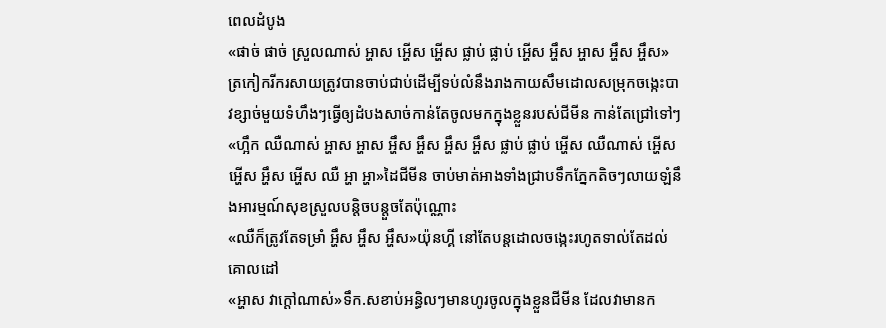ពេលដំបូង
«ផាច់ ផាច់ ស្រួលណាស់ អ្ហាស អ្ហើស អ្ហើស ផ្លាប់ ផ្លាប់ អ្ហើស អ្ហឹស អ្ហាស អ្ហឹស អ្ហឹស»ត្រកៀករីករសាយត្រូវបានចាប់ជាប់ដើម្បីទប់លំនឹងរាងកាយសឹមដោលសម្រុកចង្កេះបាវខ្សាច់មួយទំហឹងៗធ្វើឲ្យដំបងសាច់កាន់តែចូលមកក្នុងខ្លួនរបស់ជីមីន កាន់តែជ្រៅទៅៗ
«ហ្អឹក ឈឺណាស់ អ្ហាស អ្ហាស អ្ហឹស អ្ហឹស អ្ហឹស អ្ហឹស ផ្លាប់ ផ្លាប់ អ្ហើស ឈឺណាស់ អ្ហើស អ្ហើស អ្ហឹស អ្ហើស ឈឺ អ្ហា អ្ហា»ដៃជីមីន ចាប់មាត់អាងទាំងជ្រាបទឹកភ្នែកតិចៗលាយឡំនឹងអារម្មណ៍សុខស្រួលបន្តិចបន្តួចតែប៉ុណ្ណោះ
«ឈឺក៏ត្រូវតែទម្រាំ អ្ហឹស អ្ហឹស អ្ហឹស»យ៉ុនហ្គី នៅតែបន្តដោលចង្កេះរហូតទាល់តែដល់គោលដៅ
«អ្ហាស វាក្តៅណាស់»ទឹក.សខាប់អន្ធិលៗមានហូរចូលក្នុងខ្លួនជីមីន ដែលវាមានក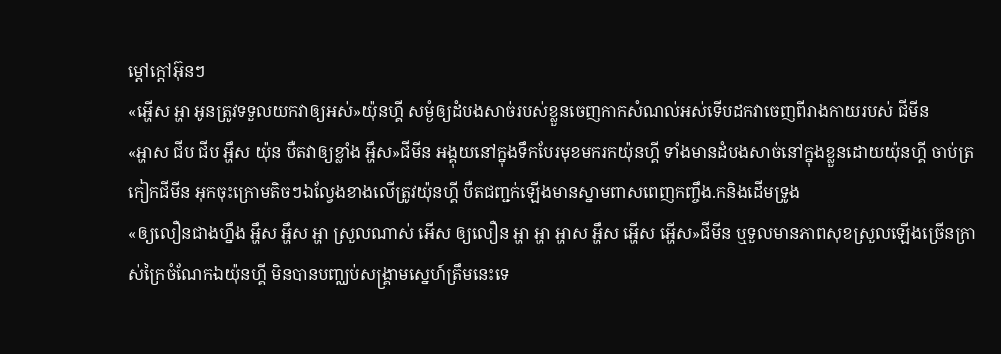ម្តៅក្តៅអ៊ុនៗ
«អ្ហើស អ្ហា អូនត្រូវទទួលយកវាឲ្យអស់»យ៉ុនហ្គី សម្ងំឲ្យដំបងសាច់របស់ខ្លួនចេញកាកសំណល់អស់ទើបដកវាចេញពីរាងកាយរបស់ ជីមីន
«អ្ហាស ជីប ជីប អ្ហឹស យ៉ុន បឺតវាឲ្យខ្លាំង អ្ហឹស»ជីមីន អង្គុយនៅក្នុងទឹកបែរមុខមករកយ៉ុនហ្គី ទាំងមានដំបងសាច់នៅក្នុងខ្លួនដោយយ៉ុនហ្គី ចាប់ត្រកៀកជីមីន អុកចុះក្រោមតិចៗឯល្វែងខាងលើត្រូវយ៉ុនហ្គី បឺតជញ្ជក់ឡើងមានស្នាមពាសពេញកញ្ចឹង.កនិងដើមទ្រូង
«ឲ្យលឿនជាងហ្នឹង អ្ហឹស អ្ហឹស អ្ហា ស្រួលណាស់ អើស ឲ្យលឿន អ្ហា អ្ហា អ្ហាស អ្ហឹស អ្ហើស អ្ហើស»ជីមីន ឬទួលមានភាពសុខស្រួលឡើងច្រើនក្រាស់ក្រៃចំណែកឯយ៉ុនហ្គី មិនបានបញ្ឈប់សង្គ្រាមស្នេហ៍ត្រឹមនេះទេ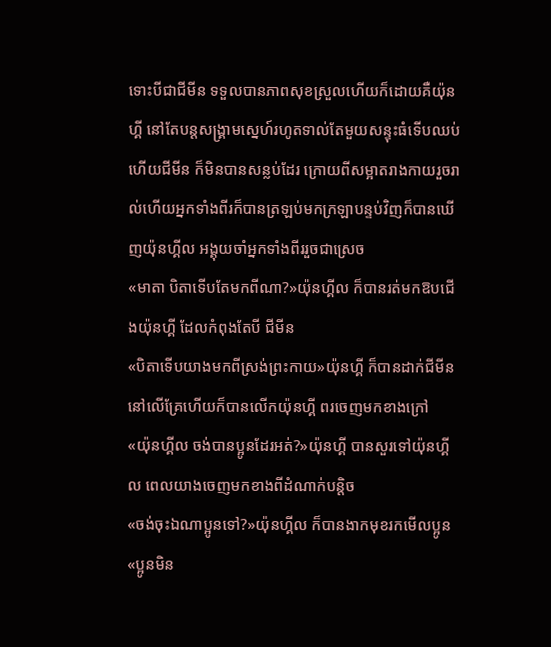ទោះបីជាជីមីន ទទួលបានភាពសុខស្រួលហើយក៏ដោយគឺយ៉ុនហ្គី នៅតែបន្តសង្គ្រាមស្នេហ៍រហូតទាល់តែមួយសន្ទុះធំទើបឈប់ហើយជីមីន ក៏មិនបានសន្លប់ដែរ ក្រោយពីសម្អាតរាងកាយរួចរាល់ហើយអ្នកទាំងពីរក៏បានត្រឡប់មកក្រឡាបន្ទប់វិញក៏បានឃើញយ៉ុនហ្គីល អង្គុយចាំអ្នកទាំងពីររួចជាស្រេច
«មាតា បិតាទើបតែមកពីណា?»យ៉ុនហ្គីល ក៏បានរត់មកឱបជើងយ៉ុនហ្គី ដែលកំពុងតែបី ជីមីន
«បិតាទើបយាងមកពីស្រង់ព្រះកាយ»យ៉ុនហ្គី ក៏បានដាក់ជីមីន នៅលើគ្រែហើយក៏បានលើកយ៉ុនហ្គី ពរចេញមកខាងក្រៅ
«យ៉ុនហ្គីល ចង់បានប្អូនដែរអត់?»យ៉ុនហ្គី បានសួរទៅយ៉ុនហ្គីល ពេលយាងចេញមកខាងពីដំណាក់បន្តិច
«ចង់ចុះឯណាប្អូនទៅ?»យ៉ុនហ្គីល ក៏បានងាកមុខរកមើលប្អូន
«ប្អូនមិន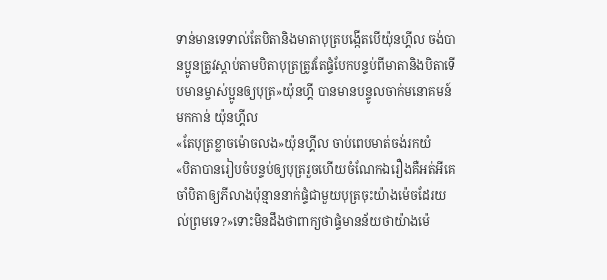ទាន់មានទេទាល់តែបិតានិងមាតាបុត្របង្កើតបើយ៉ុនហ្គីល ចង់បានប្អូនត្រូវស្តាប់តាមបិតាបុត្រត្រូវតែផ្ទំបែកបន្ទប់ពីមាតានិងបិតាទើបមានម្ចាស់ប្អូនឲ្យបុត្រ»យ៉ុនហ្គី បានមានបន្ទូលចាក់មនោគមន៍មកកាន់ យ៉ុនហ្គីល
«តែបុត្រខ្លាចម៉ោចលង»យ៉ុនហ្គីល ចាប់ពេបមាត់ចង់រកយំ
«បិតាបានរៀបចំបន្ទប់ឲ្យបុត្ររួចហើយចំណែកឯរឿងគឺអត់អីគេចាំបិតាឲ្យភីលាងប៉ុន្មាននាក់ផ្ទំជាមួយបុត្រចុះយ៉ាងម៉េចដែរយល់ព្រមទេ?»ទោះមិនដឹងថាពាក្យថាផ្ទំមានន័យថាយ៉ាងម៉េ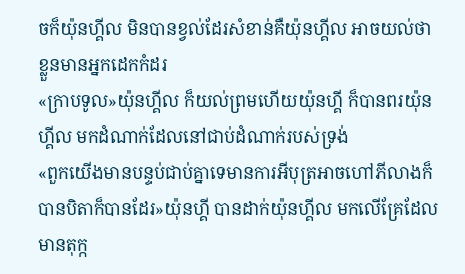ចក៏យ៉ុនហ្គីល មិនបានខ្វល់ដែរសំខាន់គឺយ៉ុនហ្គីល អាចយល់ថាខ្លួនមានអ្នកដេកកំដរ
«ក្រាបទូល»យ៉ុនហ្គីល ក៏យល់ព្រមហើយយ៉ុនហ្គី ក៏បានពរយ៉ុនហ្គីល មកដំណាក់ដែលនៅជាប់ដំណាក់របស់ទ្រង់
«ពួកយើងមានបន្ទប់ជាប់គ្នាទេមានការអីបុត្រអាចហៅភីលាងក៏បានបិតាក៏បានដែរ»យ៉ុនហ្គី បានដាក់យ៉ុនហ្គីល មកលើគ្រែដែលមានតុក្ក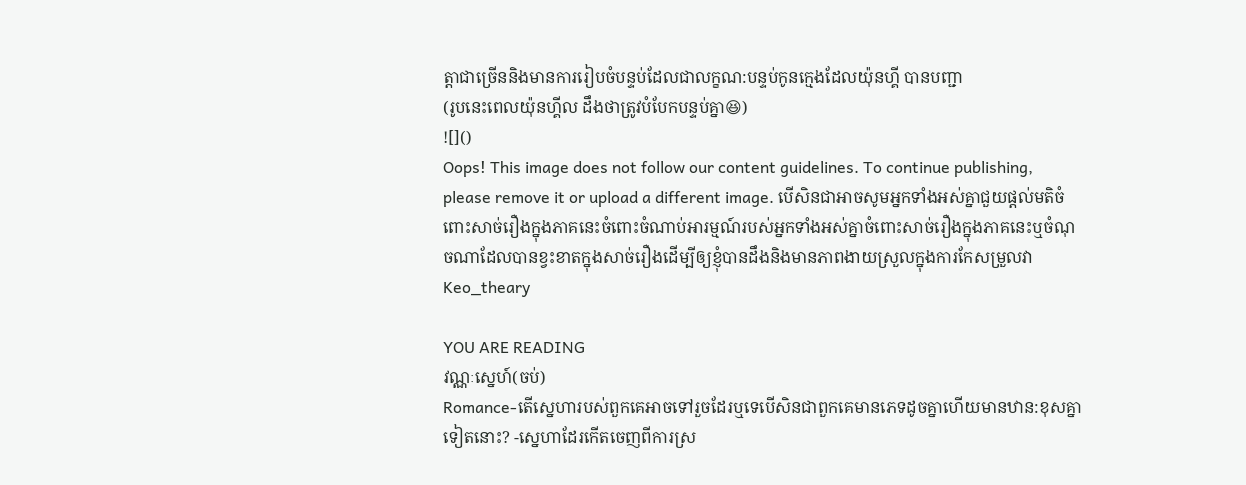ត្តាជាច្រើននិងមានការរៀបចំបន្ទប់ដែលជាលក្ខណ:បន្ទប់កូនក្មេងដែលយ៉ុនហ្គី បានបញ្ជា
(រូបនេះពេលយ៉ុនហ្គីល ដឹងថាត្រូវបំបែកបន្ទប់គ្នា😆)
![]()
Oops! This image does not follow our content guidelines. To continue publishing, please remove it or upload a different image. បើសិនជាអាចសូមអ្នកទាំងអស់គ្នាជួយផ្តល់មតិចំពោះសាច់រឿងក្នុងភាគនេះចំពោះចំណាប់អារម្មណ៍របស់អ្នកទាំងអស់គ្នាចំពោះសាច់រឿងក្នុងភាគនេះឬចំណុចណាដែលបានខ្វះខាតក្នុងសាច់រឿងដើម្បីឲ្យខ្ញុំបានដឹងនិងមានភាពងាយស្រួលក្នុងការកែសម្រួលវា
Keo_theary

YOU ARE READING
វណ្ណៈស្នេហ៍(ចប់)
Romance-តើស្នេហារបស់ពួកគេអាចទៅរួចដែរឬទេបើសិនជាពួកគេមានភេទដូចគ្នាហើយមានឋាន:ខុសគ្នាទៀតនោះ? -ស្នេហាដែរកើតចេញពីការស្រ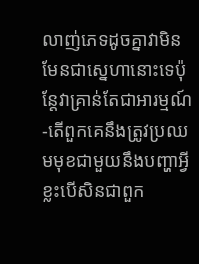លាញ់ភេទដូចគ្នាវាមិនមែនជាស្នេហានោះទេប៉ុន្តែវាគ្រាន់តែជាអារម្មណ៍ -តើពួកគេនឹងត្រូវប្រឈមមុខជាមួយនឹងបញ្ហាអ្វីខ្លះបើសិនជាពួក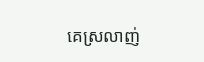គេស្រលាញ់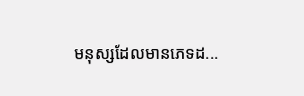មនុស្សដែលមានភេទដ...